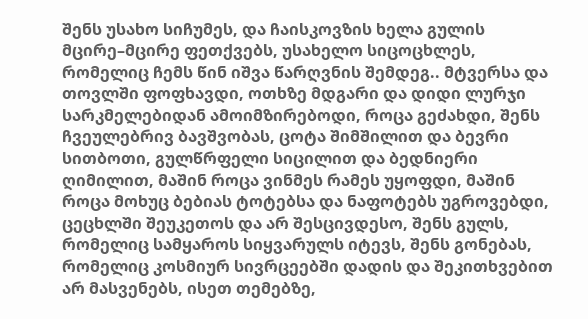შენს უსახო სიჩუმეს, და ჩაისკოვზის ხელა გულის მცირე–მცირე ფეთქვებს, უსახელო სიცოცხლეს, რომელიც ჩემს წინ იშვა წარღვნის შემდეგ.. მტვერსა და თოვლში ფოფხავდი, ოთხზე მდგარი და დიდი ლურჯი სარკმელებიდან ამოიმზირებოდი, როცა გეძახდი, შენს ჩვეულებრივ ბავშვობას, ცოტა შიმშილით და ბევრი სითბოთი, გულწრფელი სიცილით და ბედნიერი ღიმილით, მაშინ როცა ვინმეს რამეს უყოფდი, მაშინ როცა მოხუც ბებიას ტოტებსა და ნაფოტებს უგროვებდი, ცეცხლში შეუკეთოს და არ შესცივდესო, შენს გულს, რომელიც სამყაროს სიყვარულს იტევს, შენს გონებას, რომელიც კოსმიურ სივრცეებში დადის და შეკითხვებით არ მასვენებს, ისეთ თემებზე,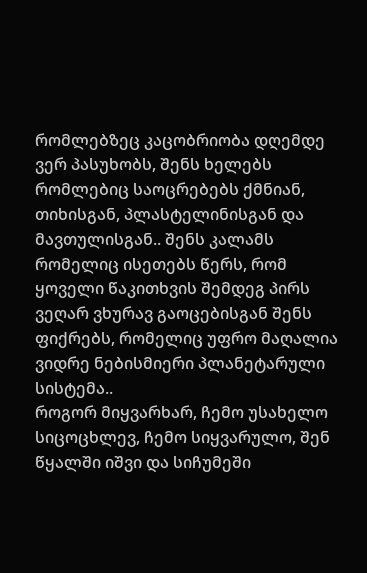რომლებზეც კაცობრიობა დღემდე ვერ პასუხობს, შენს ხელებს რომლებიც საოცრებებს ქმნიან, თიხისგან, პლასტელინისგან და მავთულისგან.. შენს კალამს რომელიც ისეთებს წერს, რომ ყოველი წაკითხვის შემდეგ პირს ვეღარ ვხურავ გაოცებისგან შენს ფიქრებს, რომელიც უფრო მაღალია ვიდრე ნებისმიერი პლანეტარული სისტემა..
როგორ მიყვარხარ, ჩემო უსახელო სიცოცხლევ, ჩემო სიყვარულო, შენ წყალში იშვი და სიჩუმეში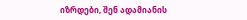იზრდები, შენ ადამიანის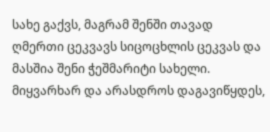სახე გაქვს, მაგრამ შენში თავად ღმერთი ცეკვავს სიცოცხლის ცეკვას და მასშია შენი ჭეშმარიტი სახელი. მიყვარხარ და არასდროს დაგავიწყდეს,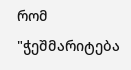რომ "ჭეშმარიტება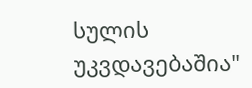სულის უკვდავებაშია"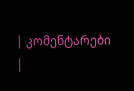| კომენტარები |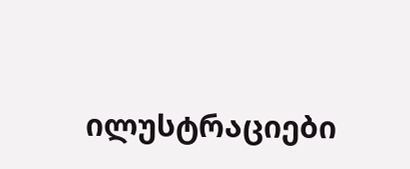ილუსტრაციები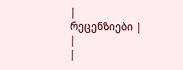|
რეცენზიები |
|
|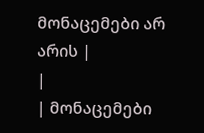მონაცემები არ არის |
|
| მონაცემები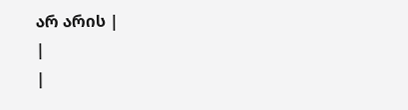არ არის |
|
|